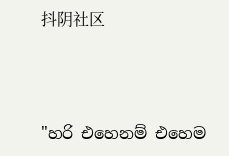抖阴社区



"හරි එහෙනම් එහෙම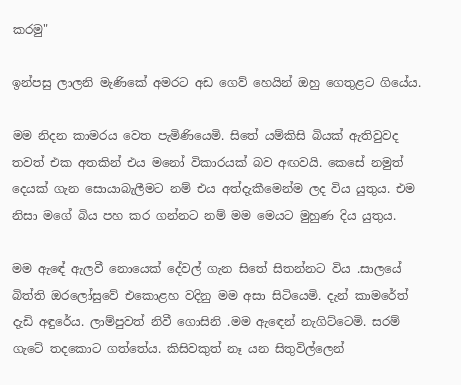කරමු"

ඉන්පසු ලාලනි මැණිකේ අමරට අඩ ගෙව් හෙයින් ඔහු ගෙතුළට ගියේය.

මම නිදන කාමරය වෙත පැමිණියෙමි. සිතේ යම්කිසි බියක් ඇතිවුවද තවත් එක අතකින් එය මනෝ විකාරයක් බව අඟවයි. කෙසේ නමුත් දෙයක් ගැන සොයාබැලීමට නම් එය අත්දැකීමෙන්ම ලද විය යුතුය. එම නිසා මගේ බිය පහ කර ගන්නට නම් මම මෙයට මුහුණ දිය යුතුය.

මම ඇඳේ ඇලවී නොයෙක් දේවල් ගැන සිතේ සිතන්නට විය .සාලයේ බිත්ති ඔරලෝසුවේ එකොළහ වදිනු මම අසා සිටියෙමි. දැන් කාමරේත් දැඩි අඳුරේය. ලාම්පුවත් නිවී ගොසිනි .මම ඇඳෙන් නැගිට්ටෙමි. සරම් ගැටේ තදකොට ගත්තේය. කිසිවකුත් නෑ යන සිතුවිල්ලෙන්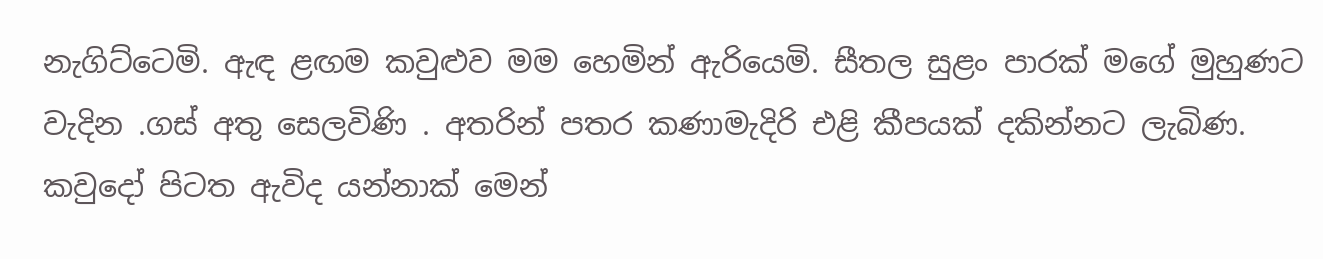නැගිට්ටෙමි. ඇඳ ළඟම කවුළුව මම හෙමින් ඇරියෙමි. සීතල සුළං පාරක් මගේ මුහුණට වැදින .ගස් අතු සෙලවිණි . අතරින් පතර කණාමැදිරි එළි කීපයක් දකින්නට ලැබිණ.
කවුදෝ පිටත ඇවිද යන්නාක් මෙන්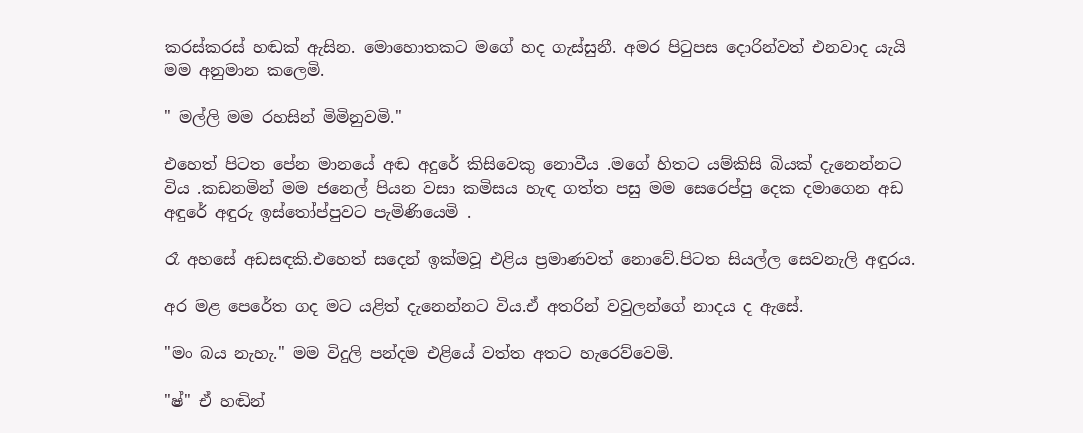කරස්කරස් හඬක් ඇසින. මොහොතකට මගේ හද ගැස්සුනී. අමර පිටුපස දොරින්වත් එනවාද යැයි මම අනුමාන කලෙමි.

" මල්ලි මම රහසින් මිමිනුවමි."

එහෙත් පිටත පේන මානයේ අඬ අදුරේ කිසිවෙකු නොවීය .මගේ හිතට යම්කිසි බියක් දැනෙන්නට විය .කඩනමින් මම ජනෙල් පියන වසා කමිසය හැඳ ගත්ත පසු මම සෙරෙප්පු දෙක දමාගෙන අඩ අඳුරේ අඳුරු ඉස්තෝප්පුවට පැමිණියෙමි .

රෑ අහසේ අඩසඳකි.එහෙත් සදෙන් ඉක්මවූ එළිය ප්‍රමාණවත් නොවේ.පිටත සියල්ල සෙවනැලි අඳුරය.

අර මළ පෙරේත ගද මට යළිත් දැනෙන්නට විය.ඒ අතරින් වවුලන්ගේ නාදය ද ඇසේ.

"මං බය නැහැ." මම විදුලි පන්දම එළියේ වත්ත අතට හැරෙව්වෙමි.

"ෂ්" ඒ හඬින්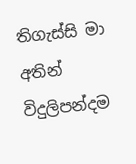තිගැස්සි මා අතින් විදුලිපන්දම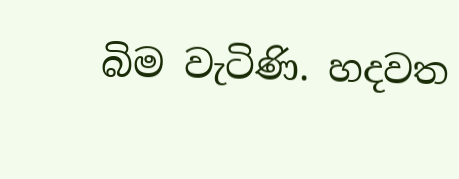බිම වැටිණි. හදවත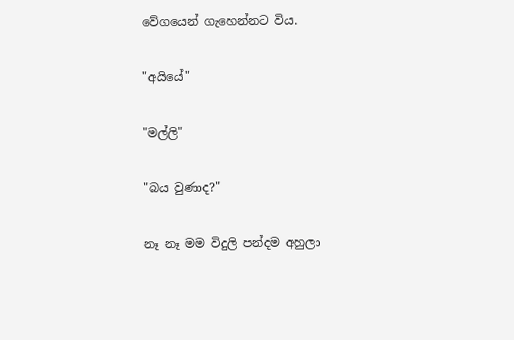වේගයෙන් ගැහෙන්නට විය.

"අයියේ"

"මල්ලි"

"බය වුණාද?"

නෑ නෑ මම විදුලි පන්දම අහුලා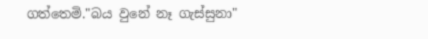ගත්තෙමි."බය වුනේ නෑ ගැස්සුනා"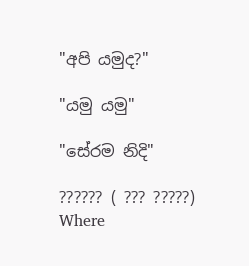"අපි යමුද?"

"යමු යමු"

"සේරම නිදි"

?????? ( ??? ?????) Where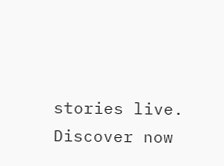stories live. Discover now